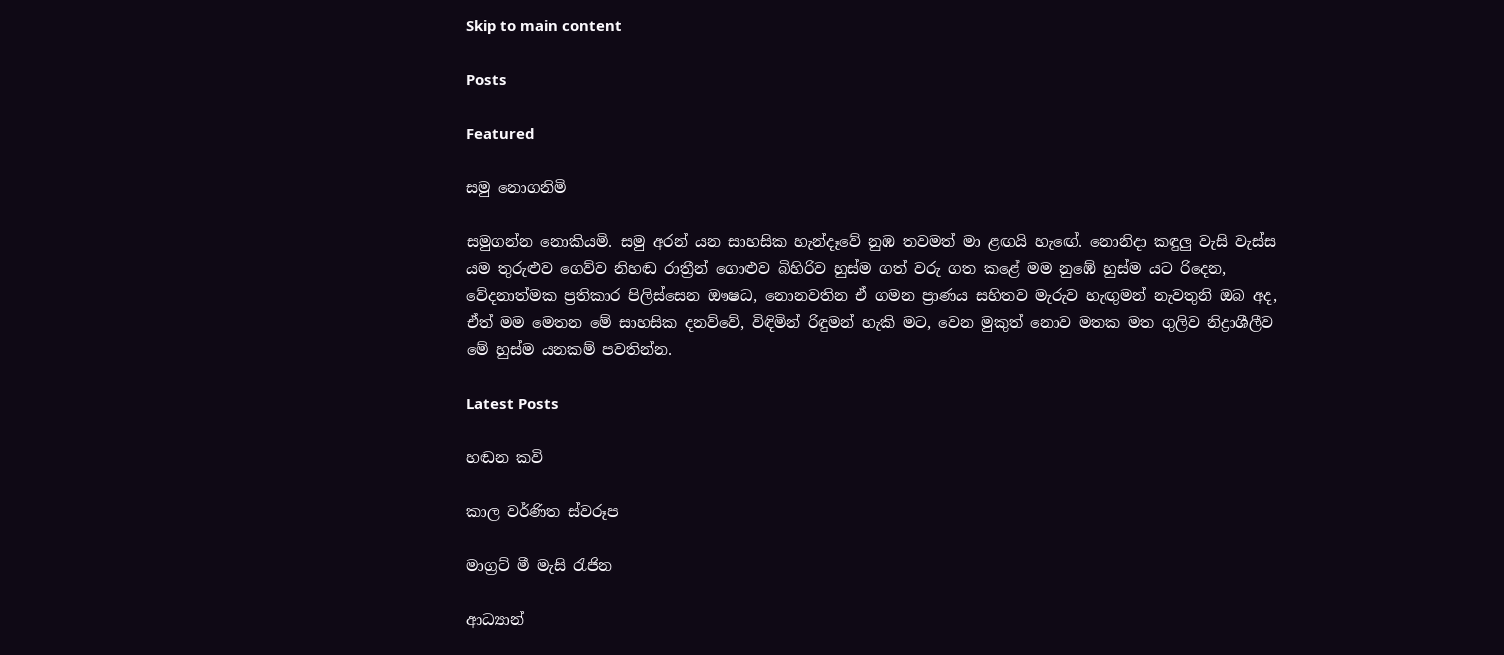Skip to main content

Posts

Featured

සමු නොගනිමි

සමුගන්න නොකියමි. සමු අරන් යන සාහසික හැන්දෑවේ නුඹ තවමත් මා ළඟයි හැඟේ. නොනිදා කඳුලු වැසි වැස්ස යම තුරුළුව ගෙව්ව නිහඬ රාත්‍රීන් ගොළුව බිහිරිව හුස්ම ගත් වරු ගත කළේ මම නුඹේ හුස්ම යට රිදෙන, වේදනාත්මක ප්‍රතිකාර පිලිස්සෙන ඖෂධ, නොනවතින ඒ ගමන ප්‍රාණය සහිතව මැරුව හැඟුමන් නැවතුනි ඔබ අද, ඒත් මම මෙතන මේ සාහසික දනව්වේ, විඳිමින් රිඳුමන් හැකි මට, වෙන මුකුත් නොව මතක මත ගුලිව නිද්‍රාශීලීව මේ හුස්ම යනකම් පවතින්න.

Latest Posts

හඬන කවි

කාල වර්ණිත ස්වරූප

මාග්‍රට් මී මැසි රැජින

ආධ්‍යාන්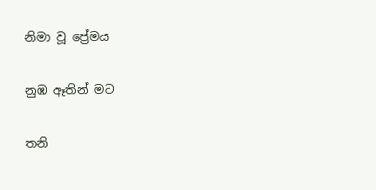නිමා වූ ප්‍රේමය

නුඹ ඈතින් මට

තනි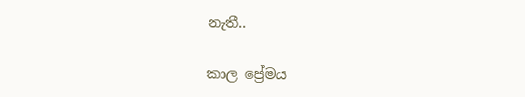නැතී..

කාල ප්‍රේමය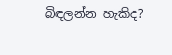බිඳලන්න හැකිද?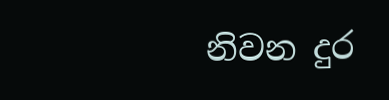නිවන දුර